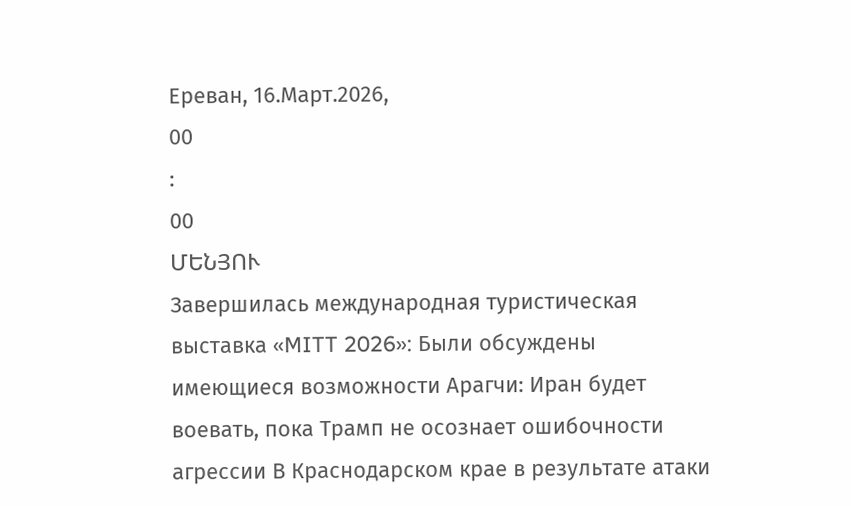Ереван, 16.Март.2026,
00
:
00
ՄԵՆՅՈՒ
Завершилась международная туристическая выставка «MITT 2026»: Были обсуждены имеющиеся возможности Арагчи: Иран будет воевать, пока Трамп не осознает ошибочности агрессии В Краснодарском крае в результате атаки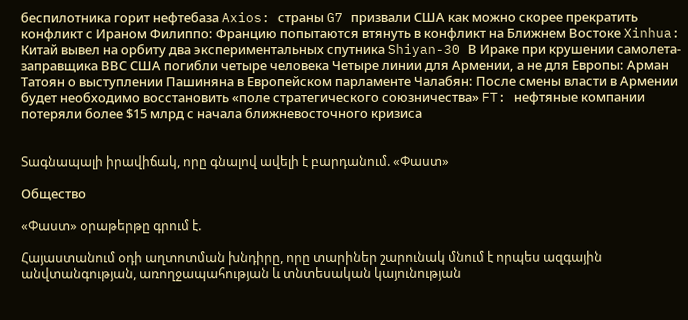беспилотника горит нефтебаза Axios: страны G7 призвали США как можно скорее прекратить конфликт с Ираном Филиппо: Францию попытаются втянуть в конфликт на Ближнем Востоке Xinhua: Китай вывел на орбиту два экспериментальных спутника Shiyan-30 В Ираке при крушении самолета-заправщика ВВС США погибли четыре человека Четыре линии для Армении, а не для Европы: Арман Татоян о выступлении Пашиняна в Европейском парламенте Чалабян: После смены власти в Армении будет необходимо восстановить «поле стратегического союзничества» FT: нефтяные компании потеряли более $15 млрд с начала ближневосточного кризиса


Տագնապալի իրավիճակ, որը գնալով ավելի է բարդանում. «Փաստ»

Общество

«Փաստ» օրաթերթը գրում է.

Հայաստանում օդի աղտոտման խնդիրը, որը տարիներ շարունակ մնում է որպես ազգային անվտանգության, առողջապահության և տնտեսական կայունության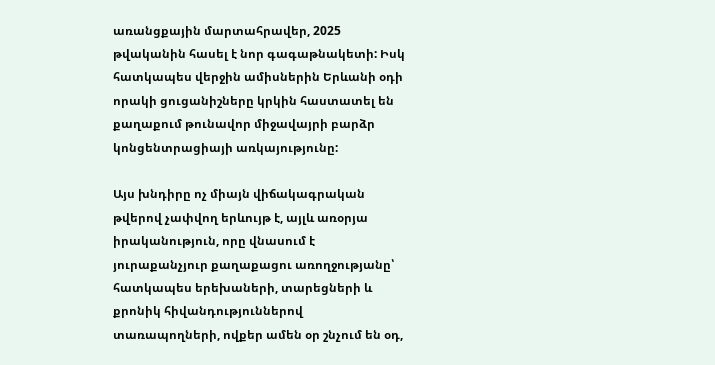առանցքային մարտահրավեր, 2025 թվականին հասել է նոր գագաթնակետի: Իսկ հատկապես վերջին ամիսներին Երևանի օդի որակի ցուցանիշները կրկին հաստատել են քաղաքում թունավոր միջավայրի բարձր կոնցենտրացիայի առկայությունը:

Այս խնդիրը ոչ միայն վիճակագրական թվերով չափվող երևույթ է, այլև առօրյա իրականություն, որը վնասում է յուրաքանչյուր քաղաքացու առողջությանը՝ հատկապես երեխաների, տարեցների և քրոնիկ հիվանդություններով տառապողների, ովքեր ամեն օր շնչում են օդ,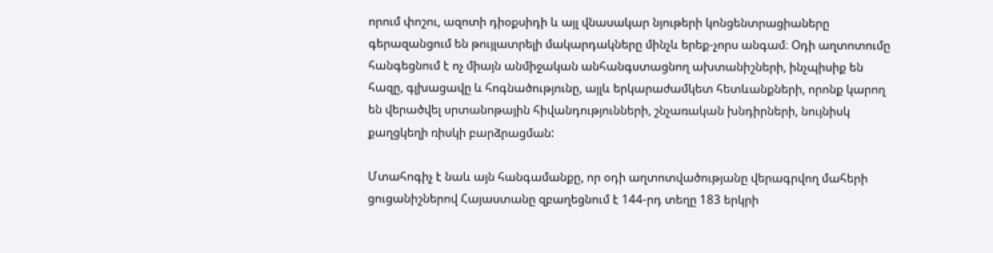որում փոշու, ազոտի դիօքսիդի և այլ վնասակար նյութերի կոնցենտրացիաները գերազանցում են թույլատրելի մակարդակները մինչև երեք-չորս անգամ։ Օդի աղտոտումը հանգեցնում է ոչ միայն անմիջական անհանգստացնող ախտանիշների, ինչպիսիք են հազը, գլխացավը և հոգնածությունը, այլև երկարաժամկետ հետևանքների, որոնք կարող են վերածվել սրտանոթային հիվանդությունների, շնչառական խնդիրների, նույնիսկ քաղցկեղի ռիսկի բարձրացման:

Մտահոգիչ է նաև այն հանգամանքը, որ օդի աղտոտվածությանը վերագրվող մահերի ցուցանիշներով Հայաստանը զբաղեցնում է 144-րդ տեղը 183 երկրի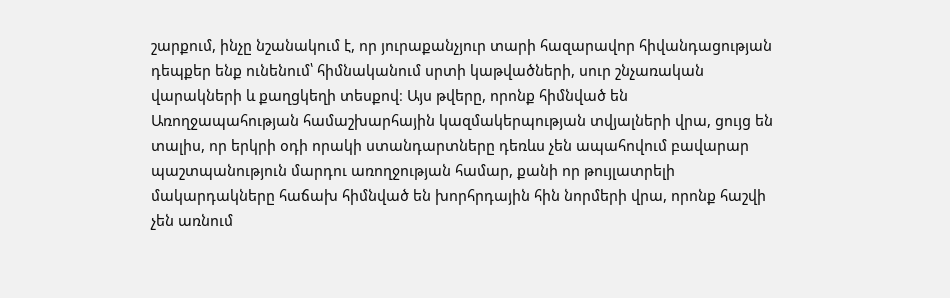շարքում, ինչը նշանակում է, որ յուրաքանչյուր տարի հազարավոր հիվանդացության դեպքեր ենք ունենում՝ հիմնականում սրտի կաթվածների, սուր շնչառական վարակների և քաղցկեղի տեսքով։ Այս թվերը, որոնք հիմնված են Առողջապահության համաշխարհային կազմակերպության տվյալների վրա, ցույց են տալիս, որ երկրի օդի որակի ստանդարտները դեռևս չեն ապահովում բավարար պաշտպանություն մարդու առողջության համար, քանի որ թույլատրելի մակարդակները հաճախ հիմնված են խորհրդային հին նորմերի վրա, որոնք հաշվի չեն առնում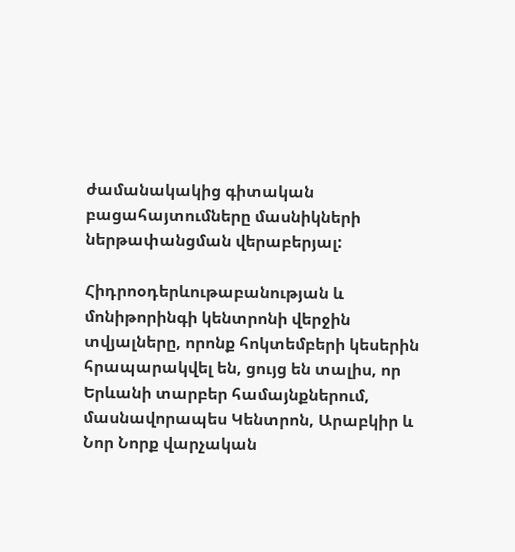ժամանակակից գիտական բացահայտումները մասնիկների ներթափանցման վերաբերյալ:

Հիդրոօդերևութաբանության և մոնիթորինգի կենտրոնի վերջին տվյալները, որոնք հոկտեմբերի կեսերին հրապարակվել են, ցույց են տալիս, որ Երևանի տարբեր համայնքներում, մասնավորապես Կենտրոն, Արաբկիր և Նոր Նորք վարչական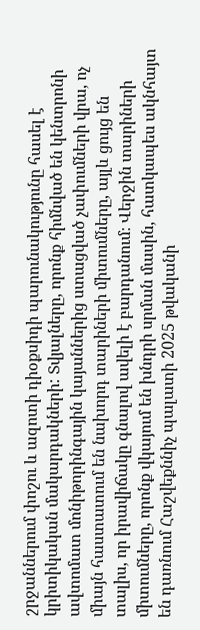շրջաններում փոշու և ազոտի դիօքսիդի պարունակությունը հասել է կրիտիկական մակարդակների: Տվյալները, որոնք հիմնված են կենտրոնի ավտոմատ մոնիթորինգային կայաններից ստացված չափումների վրա, ոչ միայն հաստատում են նախորդ տարիների միտումները, այլև ցույց են տալիս, որ իրավիճակը գնալով ավելի է բարդանում։ Վերջին տարիների միտումները, որոնք վկայում են խնդրի սրման մասին, հատկապես ակնհայտ են դառնում Հաշվեքննիչ պալատի 2025 թվականի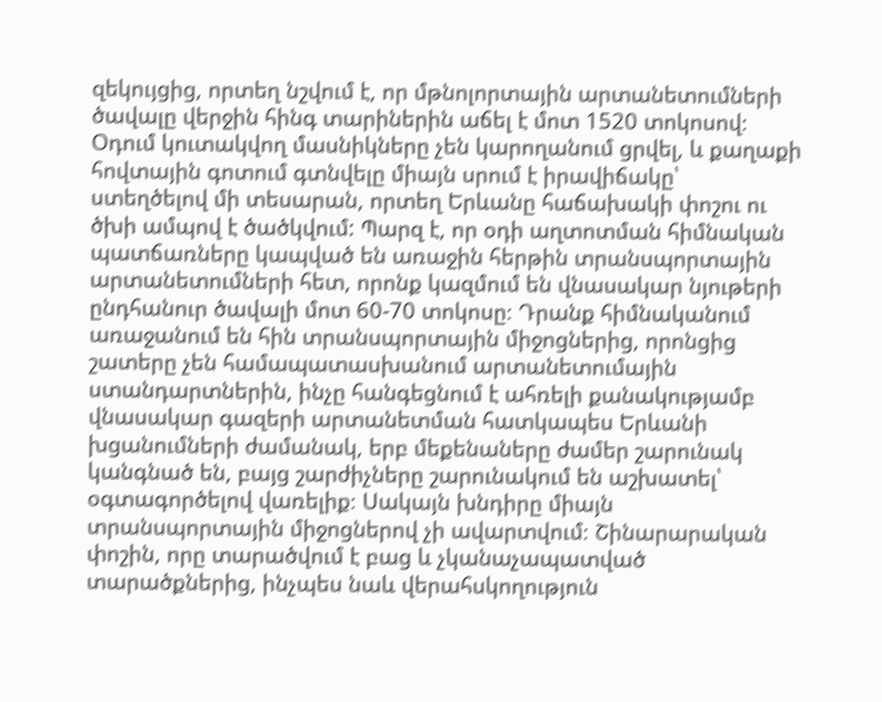զեկույցից, որտեղ նշվում է, որ մթնոլորտային արտանետումների ծավալը վերջին հինգ տարիներին աճել է մոտ 1520 տոկոսով։ Օդում կուտակվող մասնիկները չեն կարողանում ցրվել, և քաղաքի հովտային գոտում գտնվելը միայն սրում է իրավիճակը՝ ստեղծելով մի տեսարան, որտեղ Երևանը հաճախակի փոշու ու ծխի ամպով է ծածկվում: Պարզ է, որ օդի աղտոտման հիմնական պատճառները կապված են առաջին հերթին տրանսպորտային արտանետումների հետ, որոնք կազմում են վնասակար նյութերի ընդհանուր ծավալի մոտ 60-70 տոկոսը։ Դրանք հիմնականում առաջանում են հին տրանսպորտային միջոցներից, որոնցից շատերը չեն համապատասխանում արտանետումային ստանդարտներին, ինչը հանգեցնում է ահռելի քանակությամբ վնասակար գազերի արտանետման հատկապես Երևանի խցանումների ժամանակ, երբ մեքենաները ժամեր շարունակ կանգնած են, բայց շարժիչները շարունակում են աշխատել՝ օգտագործելով վառելիք։ Սակայն խնդիրը միայն տրանսպորտային միջոցներով չի ավարտվում։ Շինարարական փոշին, որը տարածվում է բաց և չկանաչապատված տարածքներից, ինչպես նաև վերահսկողություն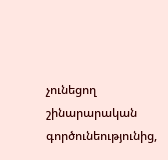չունեցող շինարարական գործունեությունից,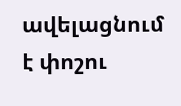ավելացնում է փոշու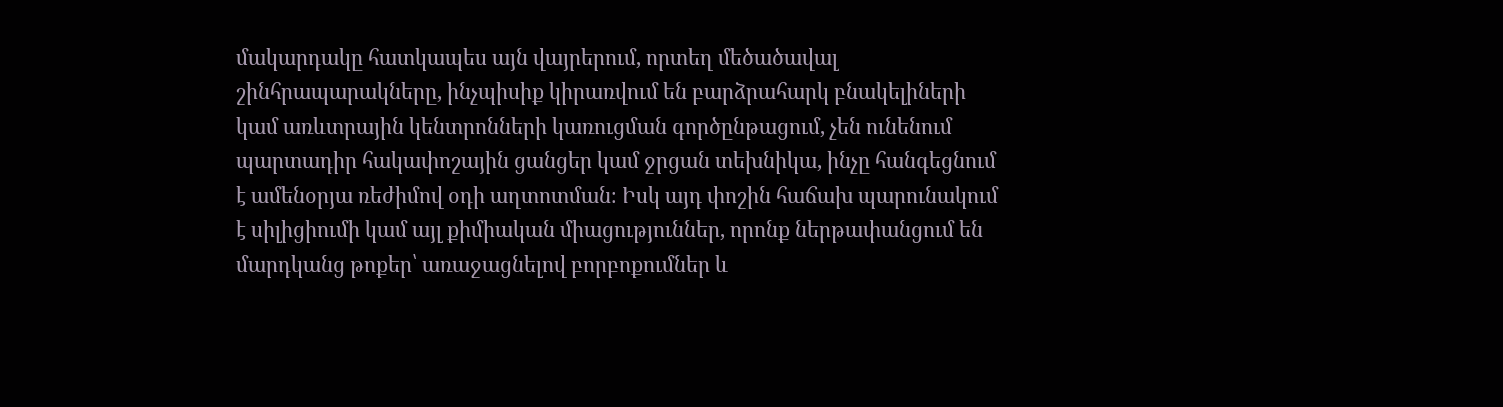մակարդակը հատկապես այն վայրերում, որտեղ մեծածավալ շինհրապարակները, ինչպիսիք կիրառվում են բարձրահարկ բնակելիների կամ առևտրային կենտրոնների կառուցման գործընթացում, չեն ունենում պարտադիր հակափոշային ցանցեր կամ ջրցան տեխնիկա, ինչը հանգեցնում է ամենօրյա ռեժիմով օդի աղտոտման։ Իսկ այդ փոշին հաճախ պարունակում է սիլիցիումի կամ այլ քիմիական միացություններ, որոնք ներթափանցում են մարդկանց թոքեր՝ առաջացնելով բորբոքումներ և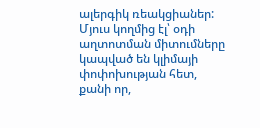ալերգիկ ռեակցիաներ: Մյուս կողմից էլ՝ օդի աղտոտման միտումները կապված են կլիմայի փոփոխության հետ, քանի որ,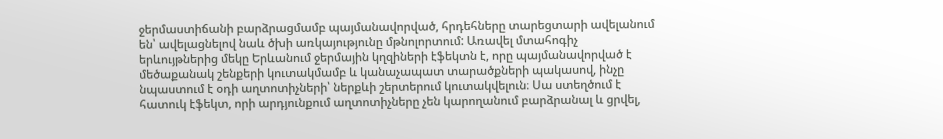ջերմաստիճանի բարձրացմամբ պայմանավորված, հրդեհները տարեցտարի ավելանում են՝ ավելացնելով նաև ծխի առկայությունը մթնոլորտում: Առավել մտահոգիչ երևույթներից մեկը Երևանում ջերմային կղզիների էֆեկտն է, որը պայմանավորված է մեծաքանակ շենքերի կուտակմամբ և կանաչապատ տարածքների պակասով, ինչը նպաստում է օդի աղտոտիչների՝ ներքևի շերտերում կուտակվելուն։ Սա ստեղծում է հատուկ էֆեկտ, որի արդյունքում աղտոտիչները չեն կարողանում բարձրանալ և ցրվել,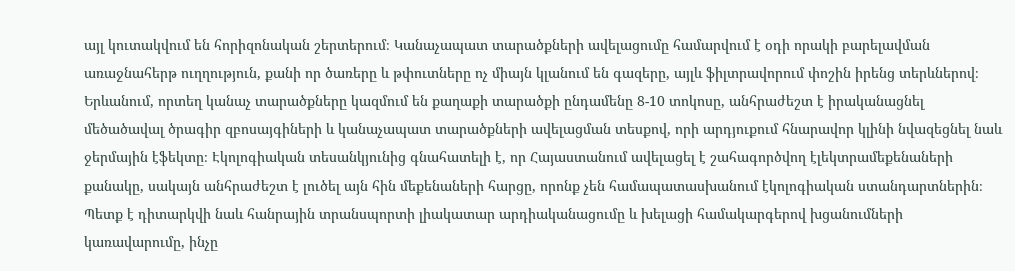այլ կուտակվում են հորիզոնական շերտերում։ Կանաչապատ տարածքների ավելացումը համարվում է օդի որակի բարելավման առաջնահերթ ուղղություն, քանի որ ծառերը և թփուտները ոչ միայն կլանում են գազերը, այլև ֆիլտրավորում փոշին իրենց տերևներով։ Երևանում, որտեղ կանաչ տարածքները կազմում են քաղաքի տարածքի ընդամենը 8-10 տոկոսը, անհրաժեշտ է իրականացնել մեծածավալ ծրագիր զբոսայգիների և կանաչապատ տարածքների ավելացման տեսքով, որի արդյուքում հնարավոր կլինի նվազեցնել նաև ջերմային էֆեկտը։ Էկոլոգիական տեսանկյունից գնահատելի է, որ Հայաստանում ավելացել է շահագործվող էլեկտրամեքենաների քանակը, սակայն անհրաժեշտ է լուծել այն հին մեքենաների հարցը, որոնք չեն համապատասխանում էկոլոգիական ստանդարտներին։ Պետք է դիտարկվի նաև հանրային տրանսպորտի լիակատար արդիականացումը և խելացի համակարգերով խցանումների կառավարումը, ինչը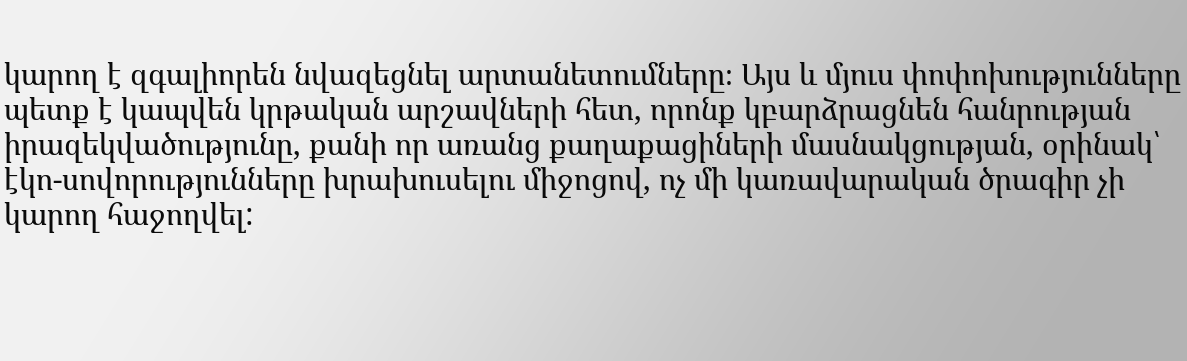կարող է զգալիորեն նվազեցնել արտանետումները։ Այս և մյուս փոփոխությունները պետք է կապվեն կրթական արշավների հետ, որոնք կբարձրացնեն հանրության իրազեկվածությունը, քանի որ առանց քաղաքացիների մասնակցության, օրինակ՝ էկո-սովորությունները խրախուսելու միջոցով, ոչ մի կառավարական ծրագիր չի կարող հաջողվել: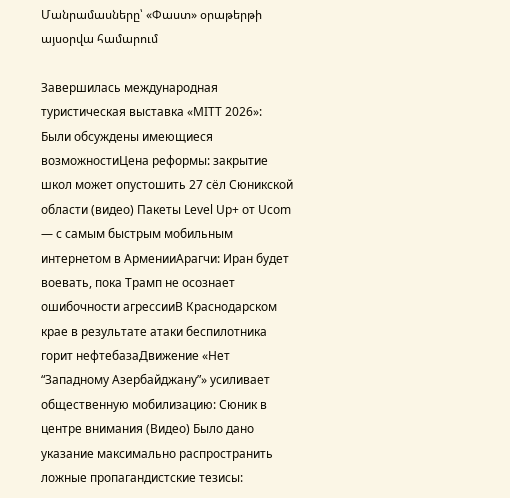Մանրամասները՝ «Փաստ» օրաթերթի այսօրվա համարում

Завершилась международная туристическая выставка «MITT 2026»: Были обсуждены имеющиеся возможностиЦена реформы: закрытие школ может опустошить 27 сёл Сюникской области (видео) Пакеты Level Up+ от Ucom — с самым быстрым мобильным интернетом в АрменииАрагчи: Иран будет воевать, пока Трамп не осознает ошибочности агрессииВ Краснодарском крае в результате атаки беспилотника горит нефтебазаДвижение «Нет “Западному Азербайджану”» усиливает общественную мобилизацию: Сюник в центре внимания (Видео) Было дано указание максимально распространить ложные пропагандистские тезисы: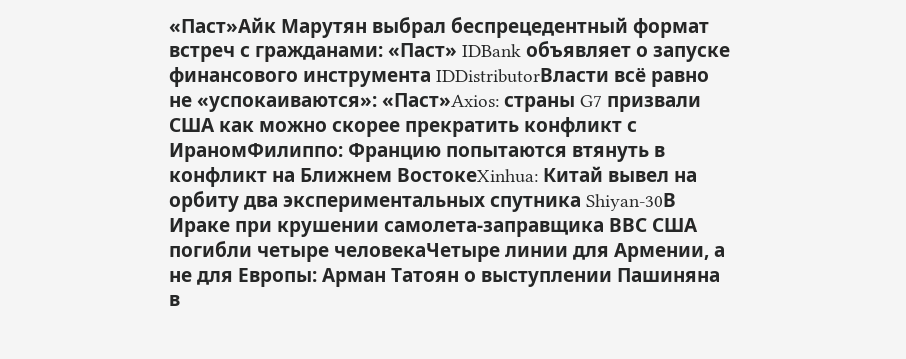«Паст»Айк Марутян выбрал беспрецедентный формат встреч с гражданами: «Паст» IDBank объявляет о запуске финансового инструмента IDDistributorВласти всё равно не «успокаиваются»: «Паст»Axios: страны G7 призвали США как можно скорее прекратить конфликт с ИраномФилиппо: Францию попытаются втянуть в конфликт на Ближнем ВостокеXinhua: Китай вывел на орбиту два экспериментальных спутника Shiyan-30В Ираке при крушении самолета-заправщика ВВС США погибли четыре человекаЧетыре линии для Армении, а не для Европы: Арман Татоян о выступлении Пашиняна в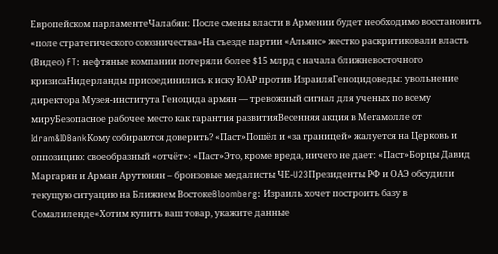Европейском парламентеЧалабян: После смены власти в Армении будет необходимо восстановить «поле стратегического союзничества»На съезде партии «Альянс» жестко раскритиковали власть (Видео) FT: нефтяные компании потеряли более $15 млрд с начала ближневосточного кризисаНидерланды присоединились к иску ЮАР против ИзраиляГеноцидоведы: увольнение директора Музея-института Геноцида армян — тревожный сигнал для ученых по всему мируБезопасное рабочее место как гарантия развитияВесенняя акция в Мегамолле от Idram&IDBankКому собираются доверить? «Паст»Пошёл и «за границей» жалуется на Церковь и оппозицию: своеобразный «отчёт»: «Паст»Это, кроме вреда, ничего не дает: «Паст»Борцы Давид Маргарян и Арман Арутюнян – бронзовые медалисты ЧЕ‑U23Президенты РФ и ОАЭ обсудили текущую ситуацию на Ближнем ВостокеBloomberg: Израиль хочет построить базу в Сомалиленде«Хотим купить ваш товар, укажите данные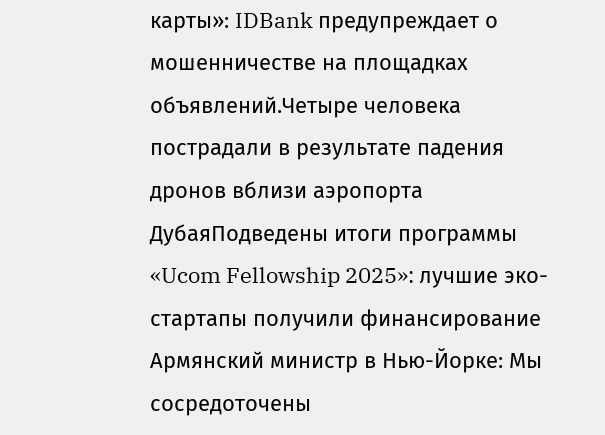карты»: IDBank предупреждает о мошенничестве на площадках объявлений.Четыре человека пострадали в результате падения дронов вблизи аэропорта ДубаяПодведены итоги программы «Ucom Fellowship 2025»: лучшие эко-стартапы получили финансирование Армянский министр в Нью-Йорке: Мы сосредоточены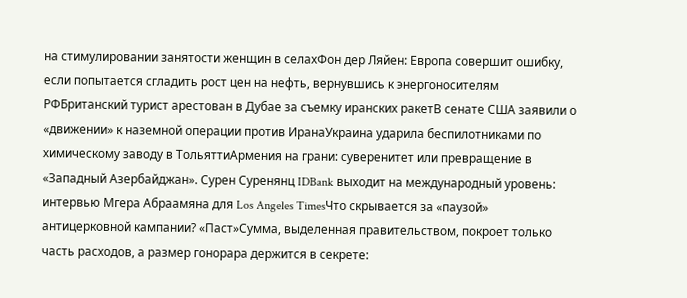на стимулировании занятости женщин в селахФон дер Ляйен: Европа совершит ошибку, если попытается сгладить рост цен на нефть, вернувшись к энергоносителям РФБританский турист арестован в Дубае за съемку иранских ракетВ сенате США заявили о «движении» к наземной операции против ИранаУкраина ударила беспилотниками по химическому заводу в ТольяттиАрмения на грани: суверенитет или превращение в «Западный Азербайджан». Сурен Суренянц IDBank выходит на международный уровень: интервью Мгера Абраамяна для Los Angeles TimesЧто скрывается за «паузой» антицерковной кампании? «Паст»Сумма, выделенная правительством, покроет только часть расходов, а размер гонорара держится в секрете: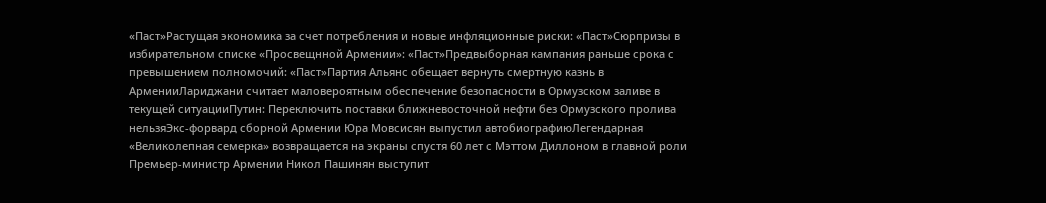«Паст»Растущая экономика за счет потребления и новые инфляционные риски: «Паст»Сюрпризы в избирательном списке «Просвещнной Армении»: «Паст»Предвыборная кампания раньше срока с превышением полномочий: «Паст»Партия Альянс обещает вернуть смертную казнь в АрменииЛариджани считает маловероятным обеспечение безопасности в Ормузском заливе в текущей ситуацииПутин: Переключить поставки ближневосточной нефти без Ормузского пролива нельзяЭкс-форвард сборной Армении Юра Мовсисян выпустил автобиографиюЛегендарная «Великолепная семерка» возвращается на экраны спустя 60 лет с Мэттом Диллоном в главной роли Премьер-министр Армении Никол Пашинян выступит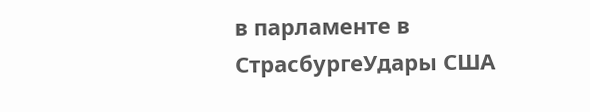в парламенте в СтрасбургеУдары США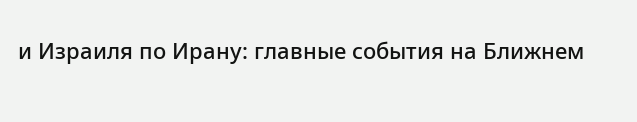и Израиля по Ирану: главные события на Ближнем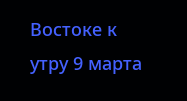Востоке к утру 9 марта